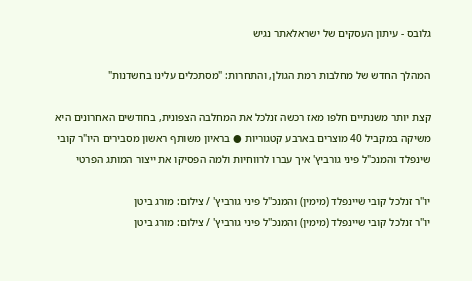גלובס - עיתון העסקים של ישראלאתר נגיש

המהלך החדש של מחלבות רמת הגולן, והתחרות: "מסתכלים עלינו בחשדנות"

קצת יותר משנתיים חלפו מאז רכשה זנלכל את המחלבה הצפונית, בחודשים האחרונים היא משיקה במקביל 40 מוצרים בארבע קטגוריות ● בראיון משותף ראשון מסבירים היו"ר קובי שינפלד והמנכ"ל פיני גורביץ' איך עברו לרווחיות ולמה הפסיקו את ייצור המותג הפרטי

יו''ר זנלכל קובי שיינפלד (מימין) והמנכ''ל פיני גורביץ' / צילום: מורג ביטן
יו''ר זנלכל קובי שיינפלד (מימין) והמנכ''ל פיני גורביץ' / צילום: מורג ביטן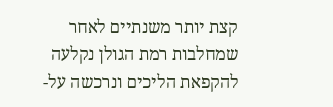קצת יותר משנתיים לאחר שמחלבות רמת הגולן נקלעה להקפאת הליכים ונרכשה על-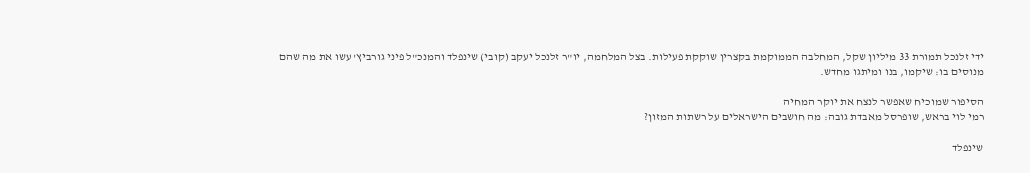ידי זלנכל תמורת 33 מיליון שקל, המחלבה הממוקמת בקצרין שוקקת פעילות. בצל המלחמה, יו"ר זלנכל יעקב (קובי) שינפלד והמנכ"ל פיני גורביץ' עשו את מה שהם מנוסים בו: שיקמו, בנו ומיתגו מחדש.

הסיפור שמוכיח שאפשר לנצח את יוקר המחיה
רמי לוי בראש, שופרסל מאבדת גובה: מה חושבים הישראלים על רשתות המזון?

שינפלד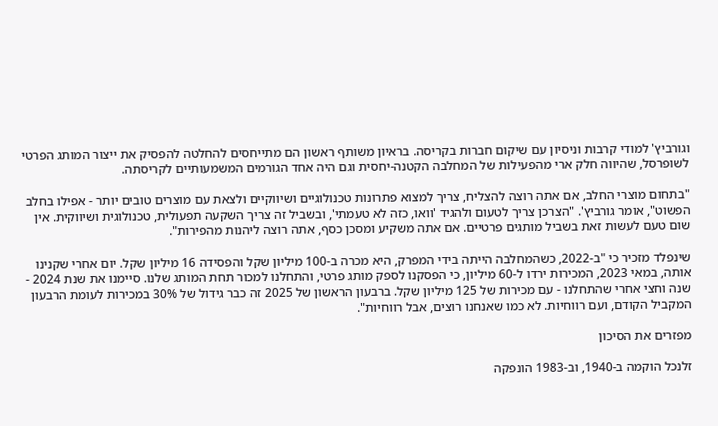וגורביץ' למודי קרבות וניסיון עם שיקום חברות בקריסה. בראיון משותף ראשון הם מתייחסים להחלטה להפסיק את ייצור המותג הפרטי לשופרסל, שהיווה חלק ארי מהפעילות של המחלבה הקטנה-יחסית וגם היה אחד הגורמים המשמעותיים לקריסתה.

"בתחום מוצרי החלב, אם אתה רוצה להצליח, צריך למצוא פתרונות טכנולוגיים ושיווקיים ולצאת עם מוצרים טובים יותר - אפילו בחלב הפשוט", אומר גורביץ'. "הצרכן צריך לטעום ולהגיד 'וואו, כזה לא טעמתי', ובשביל זה צריך השקעה תפעולית, טכנולוגית ושיווקית. אין שום טעם לעשות זאת בשביל מותגים פרטיים. אם אתה משקיע ומסכן כסף, אתה רוצה ליהנות מהפירות".

שינפלד מזכיר כי "ב-2022, כשהמחלבה הייתה בידי המפרק, היא מכרה ב-100 מיליון שקל והפסידה 16 מיליון שקל. יום אחרי שקנינו אותה, במאי 2023, המכירות ירדו ל-60 מיליון, כי הפסקנו לספק מותג פרטי, והתחלנו למכור תחת המותג שלנו. סיימנו את שנת 2024 - שנה וחצי אחרי שהתחלנו - עם מכירות של 125 מיליון שקל. ברבעון הראשון של 2025 זה כבר גידול של 30% במכירות לעומת הרבעון המקביל הקודם, ועם רווחיות. לא כמו שאנחנו רוצים, אבל רווחיות".

מפזרים את הסיכון

זלנכל הוקמה ב-1940, וב-1983 הונפקה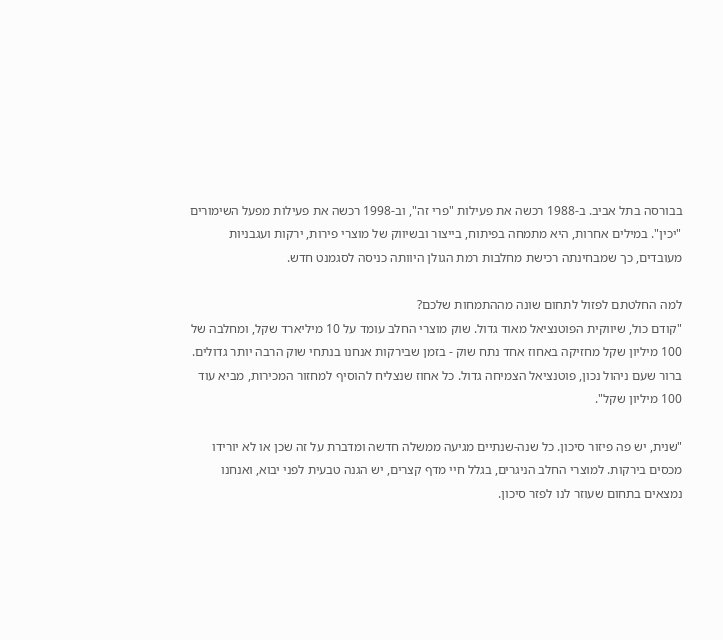בבורסה בתל אביב. ב-1988 רכשה את פעילות "פרי זה", וב-1998 רכשה את פעילות מפעל השימורים "יכין". במילים אחרות, היא מתמחה בפיתוח, בייצור ובשיווק של מוצרי פירות, ירקות ועגבניות מעובדים, כך שמבחינתה רכישת מחלבות רמת הגולן היוותה כניסה לסגמנט חדש.

למה החלטתם לפזול לתחום שונה מההתמחות שלכם?
"קודם כול, שיווקית הפוטנציאל מאוד גדול. שוק מוצרי החלב עומד על 10 מיליארד שקל, ומחלבה של 100 מיליון שקל מחזיקה באחוז אחד נתח שוק - בזמן שבירקות אנחנו בנתחי שוק הרבה יותר גדולים. ברור שעם ניהול נכון, פוטנציאל הצמיחה גדול. כל אחוז שנצליח להוסיף למחזור המכירות, מביא עוד 100 מיליון שקל".

"שנית, יש פה פיזור סיכון. כל שנה-שנתיים מגיעה ממשלה חדשה ומדברת על זה שכן או לא יורידו מכסים בירקות. למוצרי החלב הניגרים, בגלל חיי מדף קצרים, יש הגנה טבעית לפני יבוא, ואנחנו נמצאים בתחום שעוזר לנו לפזר סיכון.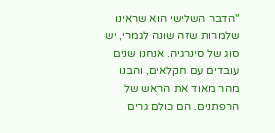"הדבר השלישי הוא שראינו שלמרות שזה שונה לגמרי, יש סוג של סינרגיה. אנחנו שנים עובדים עם חקלאים, והבנו מהר מאוד את הראש של הרפתנים. הם כולם גרים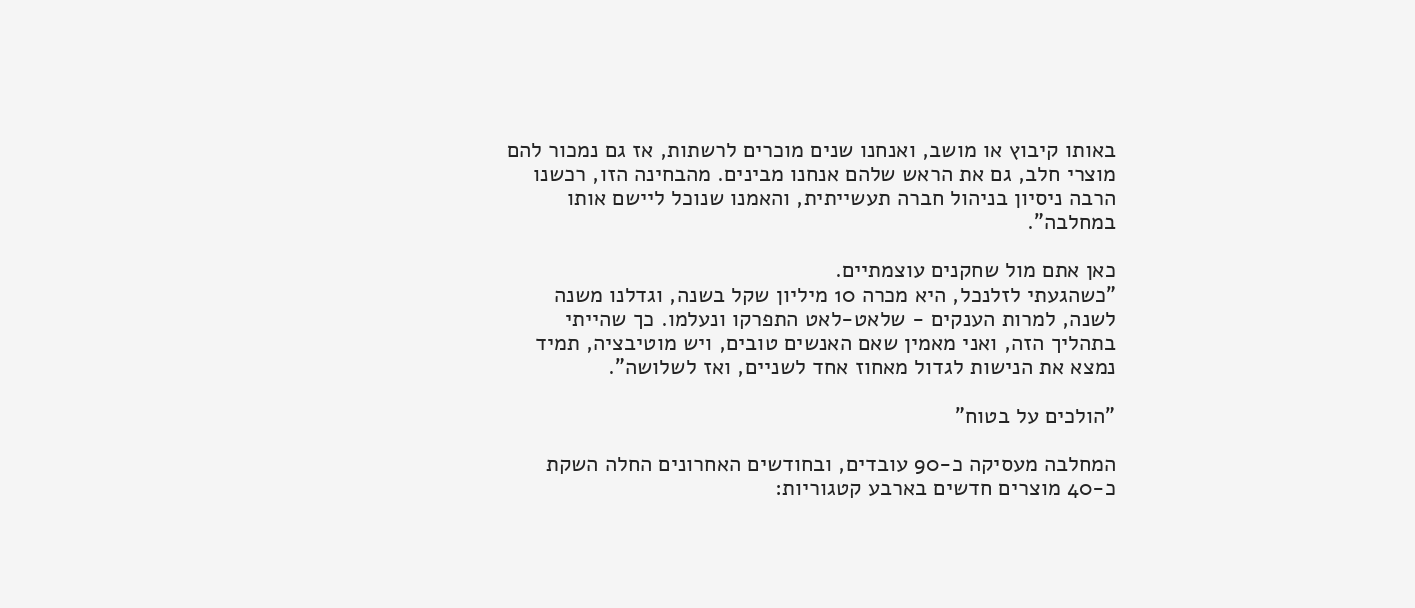באותו קיבוץ או מושב, ואנחנו שנים מוכרים לרשתות, אז גם נמכור להם מוצרי חלב, גם את הראש שלהם אנחנו מבינים. מהבחינה הזו, רכשנו הרבה ניסיון בניהול חברה תעשייתית, והאמנו שנוכל ליישם אותו במחלבה".

כאן אתם מול שחקנים עוצמתיים.
"כשהגעתי לזלנכל, היא מכרה 10 מיליון שקל בשנה, וגדלנו משנה לשנה, למרות הענקים - שלאט-לאט התפרקו ונעלמו. כך שהייתי בתהליך הזה, ואני מאמין שאם האנשים טובים, ויש מוטיבציה, תמיד נמצא את הנישות לגדול מאחוז אחד לשניים, ואז לשלושה".

"הולכים על בטוח"

המחלבה מעסיקה כ-90 עובדים, ובחודשים האחרונים החלה השקת כ-40 מוצרים חדשים בארבע קטגוריות: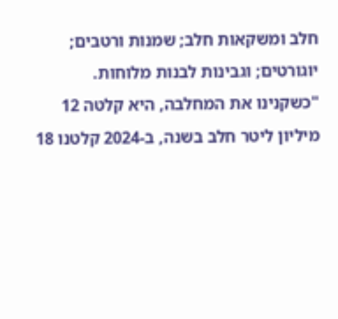חלב ומשקאות חלב; שמנות ורטבים; יוגורטים; וגבינות לבנות מלוחות. "כשקנינו את המחלבה, היא קלטה 12 מיליון ליטר חלב בשנה, ב-2024 קלטנו 18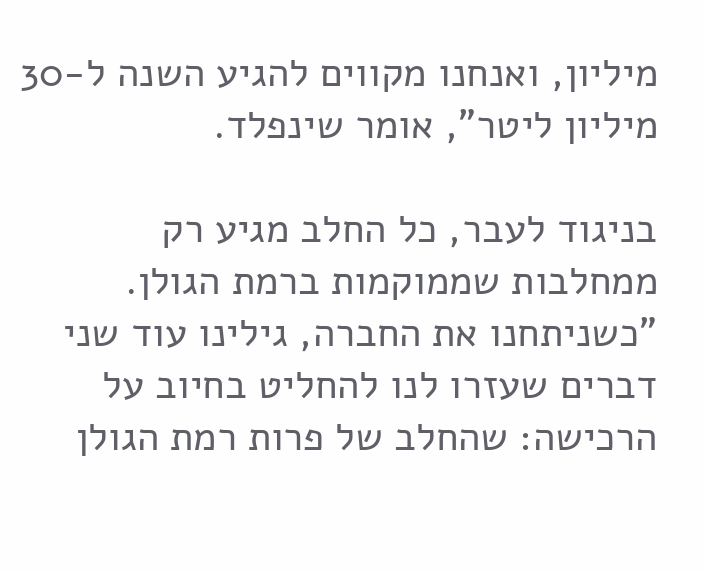מיליון, ואנחנו מקווים להגיע השנה ל-30 מיליון ליטר", אומר שינפלד.

בניגוד לעבר, כל החלב מגיע רק ממחלבות שממוקמות ברמת הגולן. "כשניתחנו את החברה, גילינו עוד שני דברים שעזרו לנו להחליט בחיוב על הרכישה: שהחלב של פרות רמת הגולן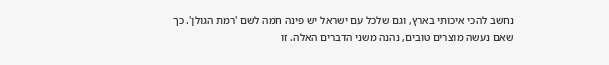נחשב להכי איכותי בארץ, וגם שלכל עם ישראל יש פינה חמה לשם 'רמת הגולן'. כך שאם נעשה מוצרים טובים, נהנה משני הדברים האלה. זו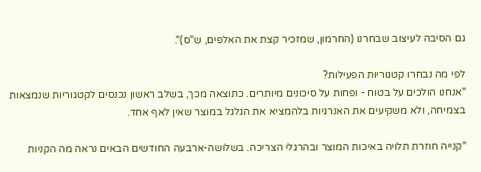גם הסיבה לעיצוב שבחרנו (החרמון, שמזכיר קצת את האלפים, ש"ס)".

לפי מה נבחרו קטגוריות הפעילות?
"אנחנו הולכים על בטוח - ופחות על סיכונים מיותרים. כתוצאה מכך, בשלב ראשון נכנסים לקטגוריות שנמצאות בצמיחה, ולא משקיעים את האנרגיות בלהמציא את הגלגל במוצר שאין לאף אחד.

"קנייה חוזרת תלויה באיכות המוצר ובהרגלי הצריכה. בשלושה-ארבעה החודשים הבאים נראה מה הקניות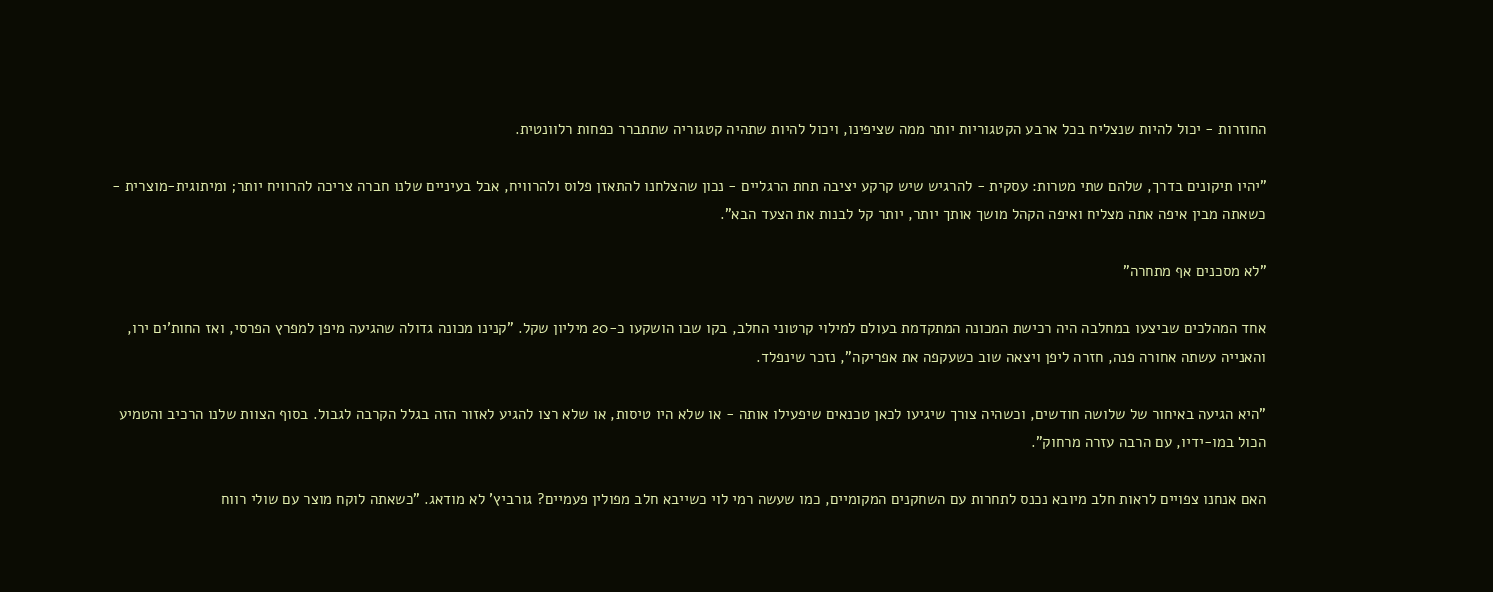החוזרות - יכול להיות שנצליח בכל ארבע הקטגוריות יותר ממה שציפינו, ויכול להיות שתהיה קטגוריה שתתברר כפחות רלוונטית.

"יהיו תיקונים בדרך, שלהם שתי מטרות: עסקית - להרגיש שיש קרקע יציבה תחת הרגליים - נכון שהצלחנו להתאזן פלוס ולהרוויח, אבל בעיניים שלנו חברה צריכה להרוויח יותר; ומיתוגית-מוצרית - כשאתה מבין איפה אתה מצליח ואיפה הקהל מושך אותך יותר, יותר קל לבנות את הצעד הבא".

"לא מסכנים אף מתחרה"

אחד המהלכים שביצעו במחלבה היה רכישת המכונה המתקדמת בעולם למילוי קרטוני החלב, בקו שבו הושקעו כ-20 מיליון שקל. "קנינו מכונה גדולה שהגיעה מיפן למפרץ הפרסי, ואז החות'ים ירו, והאנייה עשתה אחורה פנה, חזרה ליפן ויצאה שוב כשעקפה את אפריקה", נזכר שינפלד.

"היא הגיעה באיחור של שלושה חודשים, וכשהיה צורך שיגיעו לכאן טכנאים שיפעילו אותה - או שלא היו טיסות, או שלא רצו להגיע לאזור הזה בגלל הקרבה לגבול. בסוף הצוות שלנו הרכיב והטמיע הכול במו-ידיו, עם הרבה עזרה מרחוק".

האם אנחנו צפויים לראות חלב מיובא נכנס לתחרות עם השחקנים המקומיים, כמו שעשה רמי לוי כשייבא חלב מפולין פעמיים? גורביץ' לא מודאג. "כשאתה לוקח מוצר עם שולי רווח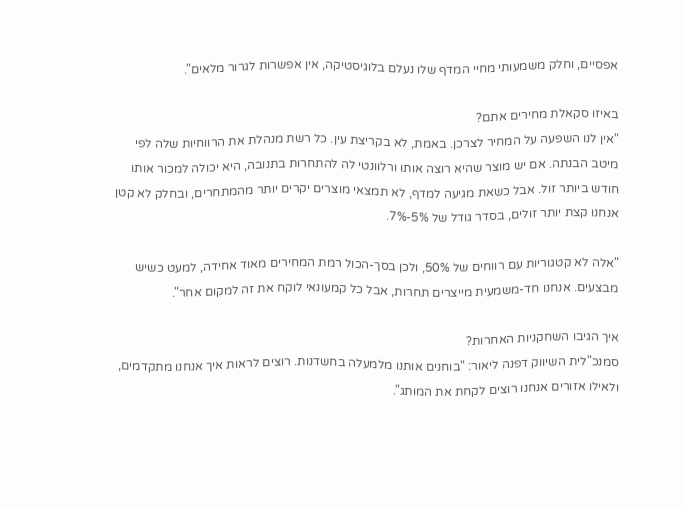אפסיים, וחלק משמעותי מחיי המדף שלו נעלם בלוגיסטיקה, אין אפשרות לגרור מלאים".

באיזו סקאלת מחירים אתם?
"אין לנו השפעה על המחיר לצרכן. באמת, לא בקריצת עין. כל רשת מנהלת את הרווחיות שלה לפי מיטב הבנתה. אם יש מוצר שהיא רוצה אותו ורלוונטי לה להתחרות בתנובה, היא יכולה למכור אותו חודש ביותר זול. אבל כשאת מגיעה למדף, לא תמצאי מוצרים יקרים יותר מהמתחרים, ובחלק לא קטן אנחנו קצת יותר זולים, בסדר גודל של 5%-7%.

"אלה לא קטגוריות עם רווחים של 50%, ולכן בסך-הכול רמת המחירים מאוד אחידה, למעט כשיש מבצעים. אנחנו חד-משמעית מייצרים תחרות, אבל כל קמעונאי לוקח את זה למקום אחר".

איך הגיבו השחקניות האחרות?
סמנכ"לית השיווק דפנה ליאור: "בוחנים אותנו מלמעלה בחשדנות. רוצים לראות איך אנחנו מתקדמים, ולאילו אזורים אנחנו רוצים לקחת את המותג".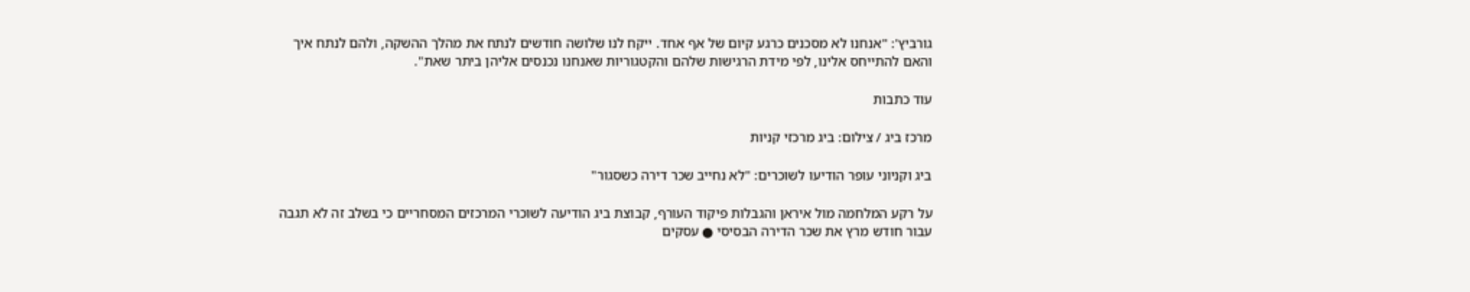גורביץ': "אנחנו לא מסכנים כרגע קיום של אף אחד. ייקח לנו שלושה חודשים לנתח את מהלך ההשקה, ולהם לנתח איך והאם להתייחס אלינו, לפי מידת הרגישות שלהם והקטגוריות שאנחנו נכנסים אליהן ביתר שאת".

עוד כתבות

מרכז ביג / צילום: ביג מרכזי קניות

ביג וקניוני עופר הודיעו לשוכרים: "לא נחייב שכר דירה כשסגור"

על רקע המלחמה מול איראן והגבלות פיקוד העורף, קבוצת ביג הודיעה לשוכרי המרכזים המסחריים כי בשלב זה לא תגבה עבור חודש מרץ את שכר הדירה הבסיסי ● עסקים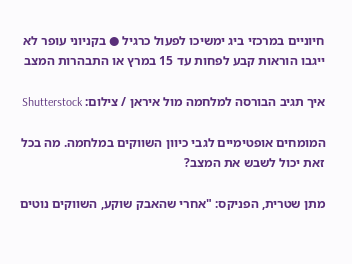חיוניים במרכזי ביג ימשיכו לפעול כרגיל ● בקניוני עופר לא ייגבו הוראות קבע לפחות עד 15 במרץ או התבהרות המצב

איך תגיב הבורסה למלחמה מול איראן / צילום: Shutterstock

המומחים אופטימיים לגבי כיוון השווקים במלחמה. מה בכל זאת יכול לשבש את המצב?

מתן שטרית, הפניקס: "אחרי שהאבק שוקע, השווקים נוטים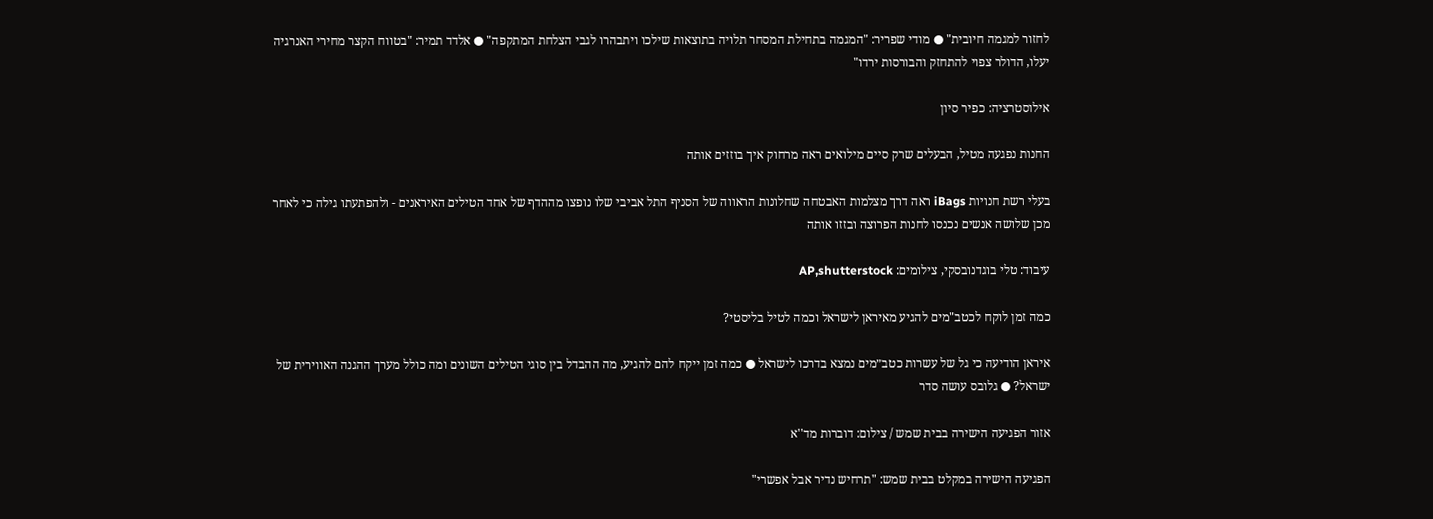לחזור למגמה חיובית" ● מודי שפריר: "המגמה בתחילת המסחר תלויה בתוצאות שילכו ויתבהרו לגבי הצלחת המתקפה" ● אלדד תמיר: "בטווח הקצר מחירי האנרגיה יעלו, הדולר צפוי להתחזק והבורסות ירדו"

אילוסטרציה: כפיר סיון

החנות נפגעה מטיל, הבעלים שרק סיים מילואים ראה מרחוק איך בוזזים אותה

בעלי רשת חנויות iBags ראה דרך מצלמות האבטחה שחלונות הראווה של הסניף התל אביבי שלו נופצו מההדף של אחד הטילים האיראנים - ולהפתעתו גילה כי לאחר מכן שלושה אנשים נכנסו לחנות הפרוצה ובזזו אותה

עיבוד: טלי בוגדנובסקי, צילומים: AP,shutterstock

כמה זמן לוקח לכטב"מים להגיע מאיראן לישראל וכמה לטיל בליסטי?

איראן הודיעה כי גל של עשרות כטב״מים נמצא בדרכו לישראל ● כמה זמן ייקח להם להגיע, מה ההבדל בין סוגי הטילים השונים ומה כולל מערך ההגנה האווירית של ישראל? ● גלובס עושה סדר

אזור הפגיעה הישירה בבית שמש / צילום: דוברות מד''א

הפגיעה הישירה במקלט בבית שמש: "תרחיש נדיר אבל אפשרי"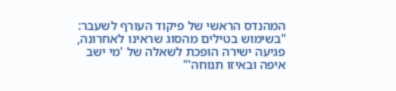המהנדס הראשי של פיקוד העורף לשעבר: "בשימוש בטילים מהסוג שראינו לאחרונה, פגיעה ישירה הופכת לשאלה של 'מי ישב איפה ובאיזו תנוחה'"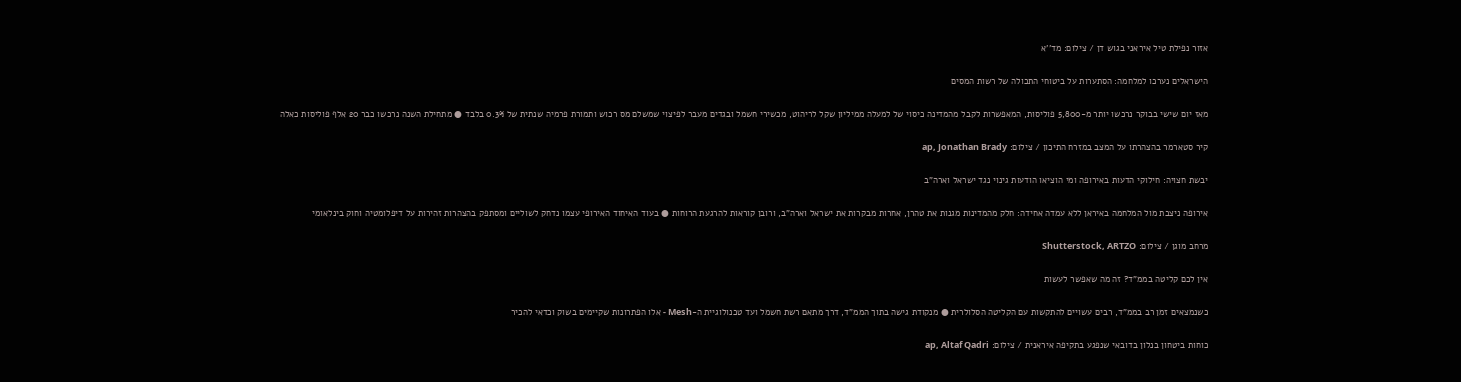אזור נפילת טיל איראני בגוש דן / צילום: מד''א

הישראלים נערכו למלחמה: הסתערות על ביטוחי התכולה של רשות המסים

מאז יום שישי בבוקר נרכשו יותר מ-5,800 פוליסות, המאפשרות לקבל מהמדינה כיסוי של למעלה ממיליון שקל לריהוט, מכשירי חשמל ובגדים מעבר לפיצוי שמשלם מס רכוש ותמורת פרמיה שנתית של 0.3% בלבד ● מתחילת השנה נרכשו כבר 20 אלף פוליסות כאלה

קיר סטארמר בהצהרתו על המצב במזרח התיכון / צילום: ap, Jonathan Brady

יבשת חצויה: חילוקי הדעות באירופה ומי הוציאו הודעות גינוי נגד ישראל וארה"ב

אירופה ניצבת מול המלחמה באיראן ללא עמדה אחידה: חלק מהמדינות מגנות את טהרן, אחרות מבקרות את ישראל וארה"ב, ורובן קוראות להרגעת הרוחות ● בעוד האיחוד האירופי עצמו נדחק לשוליים ומסתפק בהצהרות זהירות על דיפלומטיה וחוק בינלאומי

מרחב מוגן / צילום: Shutterstock, ARTZO

אין לכם קליטה בממ"ד? זה מה שאפשר לעשות

כשנמצאים זמן רב בממ"ד, רבים עשויים להתקשות עם הקליטה הסלולרית ● מנקודת גישה בתוך הממ"ד, דרך מתאם רשת חשמל ועד טכנולוגיית ה-Mesh - אלו הפתרונות שקיימים בשוק וכדאי להכיר

כוחות ביטחון בנלון בדובאי שנפגע בתקיפה איראנית / צילום: ap, Altaf Qadri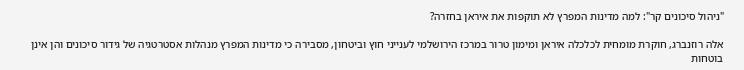"ניהול סיכונים קר": למה מדינות המפרץ לא תוקפות את איראן בחזרה?

אלה רוזנברג, חוקרת מומחית לכלכלה איראן ומימון טרור במרכז הירושלמי לענייני חוץ וביטחון, מסבירה כי מדינות המפרץ מנהלות אסטרטגיה של גידור סיכונים והן אינן בוטחות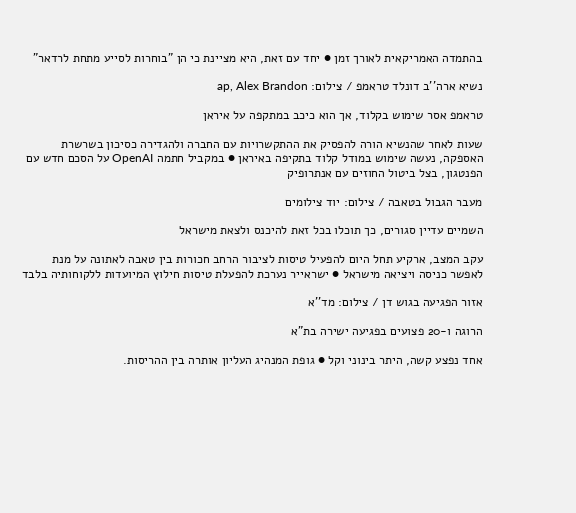בהתמדה האמריקאית לאורך זמן ● יחד עם זאת, היא מציינת כי הן "בוחרות לסייע מתחת לרדאר"

נשיא ארה''ב דונלד טראמפ / צילום: ap, Alex Brandon

טראמפ אסר שימוש בקלוד, אך הוא כיכב במתקפה על איראן

שעות לאחר שהנשיא הורה להפסיק את ההתקשרויות עם החברה ולהגדירה כסיכון בשרשרת האספקה, נעשה שימוש במודל קלוד בתקיפה באיראן ● במקביל חתמה OpenAI על הסכם חדש עם הפנטגון, בצל ביטול החוזים עם אנתרופיק

מעבר הגבול בטאבה / צילום: יוד צילומים

השמיים עדיין סגורים, כך תוכלו בכל זאת להיכנס ולצאת מישראל

עקב המצב, ארקיע תחל היום להפעיל טיסות לציבור הרחב חכורות בין טאבה לאתונה על מנת לאפשר כניסה ויציאה מישראל ● ישראייר נערכת להפעלת טיסות חילוץ המיועדות ללקוחותיה בלבד

אזור הפגיעה בגוש דן / צילום: מד''א

הרוגה ו-20 פצועים בפגיעה ישירה בת"א

אחד נפצע קשה, היתר בינוני וקל ● גופת המנהיג העליון אותרה בין ההריסות.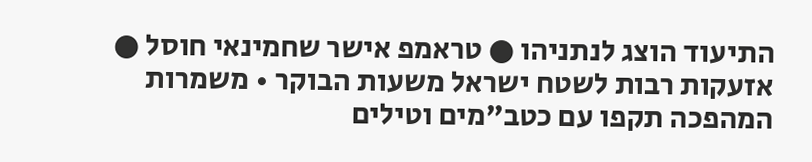התיעוד הוצג לנתניהו ● טראמפ אישר שחמינאי חוסל ● אזעקות רבות לשטח ישראל משעות הבוקר • משמרות המהפכה תקפו עם כטב"מים וטילים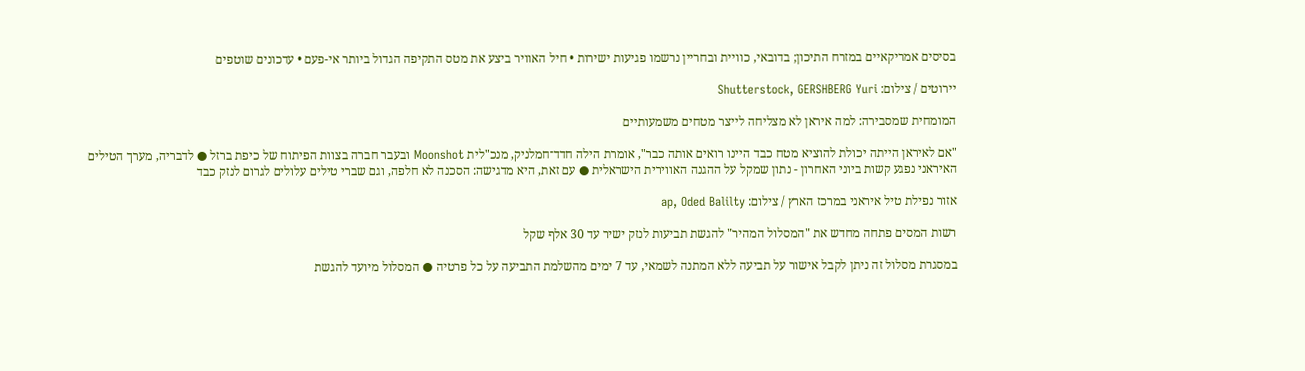בסיסים אמריקאיים במזרח התיכון; בדובאי, כוויית ובחריין נרשמו פגיעות ישירות • חיל האוויר ביצע את מטס התקיפה הגדול ביותר אי-פעם • עדכונים שוטפים

יירוטים / צילום: Shutterstock, GERSHBERG Yuri

המומחית שמסבירה: למה איראן לא מצליחה לייצר מטחים משמעותיים

"אם לאיראן הייתה יכולת להוציא מטח כבד היינו רואים אותה כבר", אומרת הילה חדד־חמלניק, מנכ"לית Moonshot ובעבר חברה בצוות הפיתוח של כיפת ברזל ● לדבריה, מערך הטילים האיראני נפגע קשות ביוני האחרון - נתון שמקל על ההגנה האווירית הישראלית ● עם זאת, היא מדגישה: הסכנה לא חלפה, וגם שברי טילים עלולים לגרום לנזק כבד

אזור נפילת טיל איראני במרכז הארץ / צילום: ap, Oded Balilty

רשות המסים פתחה מחדש את "המסלול המהיר" להגשת תביעות לנזק ישיר עד 30 אלף שקל

במסגרת מסלול זה ניתן לקבל אישור על תביעה ללא המתנה לשמאי, עד 7 ימים מהשלמת התביעה על כל פרטיה ● המסלול מיועד להגשת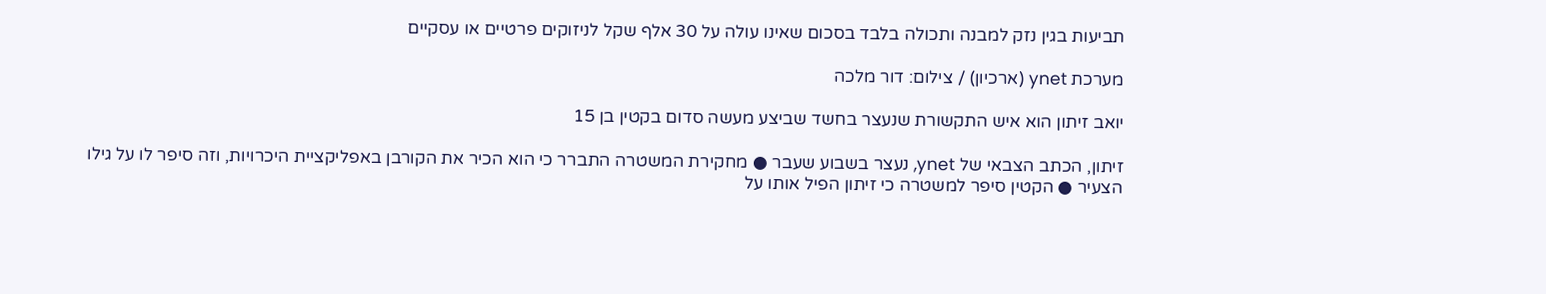תביעות בגין נזק למבנה ותכולה בלבד בסכום שאינו עולה על 30 אלף שקל לניזוקים פרטיים או עסקיים

מערכת ynet (ארכיון) / צילום: דור מלכה

יואב זיתון הוא איש התקשורת שנעצר בחשד שביצע מעשה סדום בקטין בן 15

זיתון, הכתב הצבאי של ynet, נעצר בשבוע שעבר ● מחקירת המשטרה התברר כי הוא הכיר את הקורבן באפליקציית היכרויות, וזה סיפר לו על גילו הצעיר ● הקטין סיפר למשטרה כי זיתון הפיל אותו על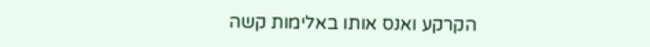הקרקע ואנס אותו באלימות קשה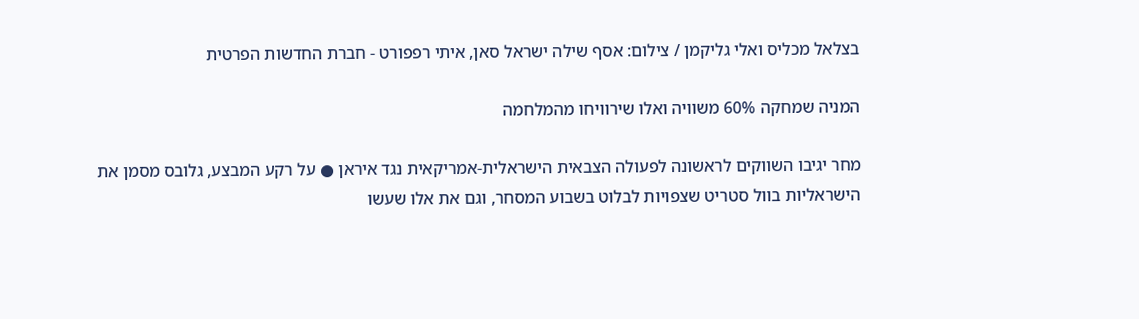בצלאל מכליס ואלי גליקמן / צילום: אסף שילה ישראל סאן, איתי רפפורט - חברת החדשות הפרטית

המניה שמחקה 60% משוויה ואלו שירוויחו מהמלחמה

מחר יגיבו השווקים לראשונה לפעולה הצבאית הישראלית-אמריקאית נגד איראן ● על רקע המבצע, גלובס מסמן את הישראליות בוול סטריט שצפויות לבלוט בשבוע המסחר, וגם את אלו שעשו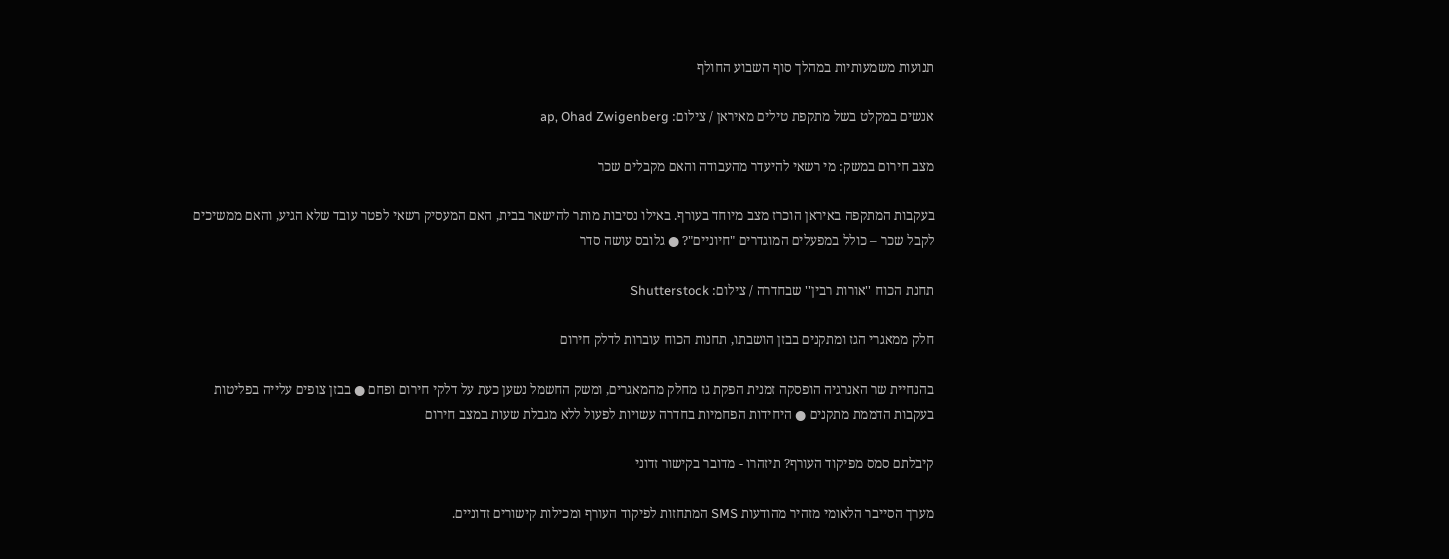תנועות משמעותיות במהלך סוף השבוע החולף

אנשים במקלט בשל מתקפת טילים מאיראן / צילום: ap, Ohad Zwigenberg

מצב חירום במשק: מי רשאי להיעדר מהעבודה והאם מקבלים שכר

בעקבות המתקפה באיראן הוכרז מצב מיוחד בעורף. באילו נסיבות מותר להישאר בבית, האם המעסיק רשאי לפטר עובד שלא הגיע, והאם ממשיכים לקבל שכר – כולל במפעלים המוגדרים "חיוניים"? ● גלובס עושה סדר

תחנת הכוח ''אורות רבין'' שבחדרה / צילום: Shutterstock

חלק ממאגרי הגז ומתקנים בבזן הושבתו, תחנות הכוח עוברות לדלק חירום

בהנחיית שר האנרגיה הופסקה זמנית הפקת גז מחלק מהמאגרים, ומשק החשמל נשען כעת על דלקי חירום ופחם ● בבזן צופים עלייה בפליטות בעקבות הדממת מתקנים ● היחידות הפחמיות בחדרה עשויות לפעול ללא מגבלת שעות במצב חירום

קיבלתם סמס מפיקוד העורף? תיזהרו - מדובר בקישור זדוני

מערך הסייבר הלאומי מזהיר מהודעות SMS המתחזות לפיקוד העורף ומכילות קישורים זדוניים.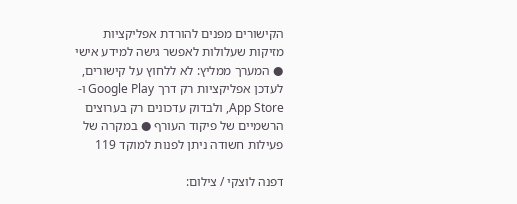הקישורים מפנים להורדת אפליקציות מזיקות שעלולות לאפשר גישה למידע אישי ● המערך ממליץ: לא ללחוץ על קישורים, לעדכן אפליקציות רק דרך Google Play ו-App Store, ולבדוק עדכונים רק בערוצים הרשמיים של פיקוד העורף ● במקרה של פעילות חשודה ניתן לפנות למוקד 119

דפנה לוצקי / צילום: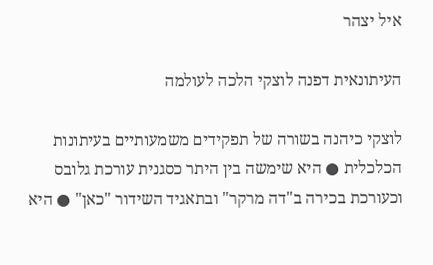איל יצהר

העיתונאית דפנה לוצקי הלכה לעולמה

לוצקי כיהנה בשורה של תפקידים משמעותיים בעיתונות הכלכלית ● היא שימשה בין היתר כסגנית עורכת גלובס וכעורכת בכירה ב"דה מרקר" ובתאגיד השידור "כאן" ● היא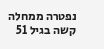נפטרה ממחלה קשה בגיל 51